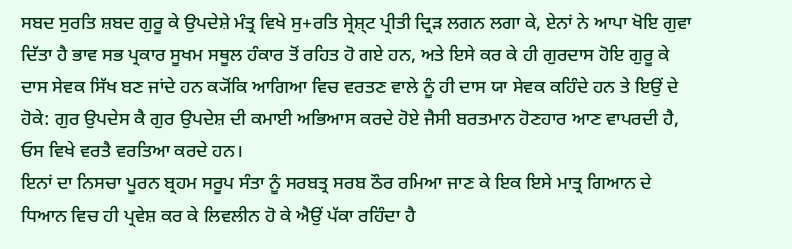ਸਬਦ ਸੁਰਤਿ ਸ਼ਬਦ ਗੁਰੂ ਕੇ ਉਪਦੇਸ਼ੇ ਮੰਤ੍ਰ ਵਿਖੇ ਸੁ+ਰਤਿ ਸ੍ਰੇਸ਼੍ਟ ਪ੍ਰੀਤੀ ਦ੍ਰਿੜ ਲਗਨ ਲਗਾ ਕੇ, ਏਨਾਂ ਨੇ ਆਪਾ ਖੋਇ ਗੁਵਾ ਦਿੱਤਾ ਹੈ ਭਾਵ ਸਭ ਪ੍ਰਕਾਰ ਸੂਖਮ ਸਥੂਲ ਹੰਕਾਰ ਤੋਂ ਰਹਿਤ ਹੋ ਗਏ ਹਨ, ਅਤੇ ਇਸੇ ਕਰ ਕੇ ਹੀ ਗੁਰਦਾਸ ਹੋਇ ਗੁਰੂ ਕੇ ਦਾਸ ਸੇਵਕ ਸਿੱਖ ਬਣ ਜਾਂਦੇ ਹਨ ਕ੍ਯੋਂਕਿ ਆਗਿਆ ਵਿਚ ਵਰਤਣ ਵਾਲੇ ਨੂੰ ਹੀ ਦਾਸ ਯਾ ਸੇਵਕ ਕਹਿੰਦੇ ਹਨ ਤੇ ਇਉਂ ਦੇ ਹੋਕੇ: ਗੁਰ ਉਪਦੇਸ ਕੈ ਗੁਰ ਉਪਦੇਸ਼ ਦੀ ਕਮਾਈ ਅਭਿਆਸ ਕਰਦੇ ਹੋਏ ਜੈਸੀ ਬਰਤਮਾਨ ਹੋਣਹਾਰ ਆਣ ਵਾਪਰਦੀ ਹੈ, ਓਸ ਵਿਖੇ ਵਰਤੈ ਵਰਤਿਆ ਕਰਦੇ ਹਨ।
ਇਨਾਂ ਦਾ ਨਿਸਚਾ ਪੂਰਨ ਬ੍ਰਹਮ ਸਰੂਪ ਸੰਤਾ ਨੂੰ ਸਰਬਤ੍ਰ ਸਰਬ ਠੌਰ ਰਮਿਆ ਜਾਣ ਕੇ ਇਕ ਇਸੇ ਮਾਤ੍ਰ ਗਿਆਨ ਦੇ ਧਿਆਨ ਵਿਚ ਹੀ ਪ੍ਰਵੇਸ਼ ਕਰ ਕੇ ਲਿਵਲੀਨ ਹੋ ਕੇ ਐਉਂ ਪੱਕਾ ਰਹਿੰਦਾ ਹੈ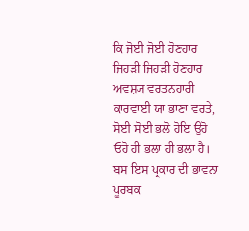ਕਿ ਜੋਈ ਜੋਈ ਹੋਣਹਾਰ ਜਿਹੜੀ ਜਿਹੜੀ ਹੋਣਹਾਰ ਅਵਸ਼੍ਯ ਵਰਤਨਹਾਰੀ ਕਾਰਵਾਈ ਯਾ ਭਾਣਾ ਵਰਤੇ, ਸੋਈ ਸੋਈ ਭਲੋ ਹੋਇ ਉਹੋ ਓਹੋ ਹੀ ਭਲਾ ਹੀ ਭਲਾ ਹੈ।
ਬਸ ਇਸ ਪ੍ਰਕਾਰ ਦੀ ਭਾਵਨਾ ਪੂਰਬਕ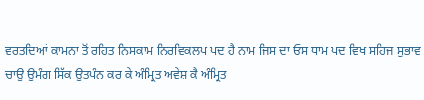ਵਰਤਦਿਆਂ ਕਾਮਨਾ ਤੋਂ ਰਹਿਤ ਨਿਸਕਾਮ ਨਿਰਵਿਕਲਪ ਪਦ ਹੈ ਨਾਮ ਜਿਸ ਦਾ ਓਸ ਧਾਮ ਪਦ ਵਿਖ ਸਹਿਜ ਸੁਭਾਵ ਚਾਉ ਉਮੰਗ ਸਿੱਕ ਉਤਪੰਨ ਕਰ ਕੇ ਅੰਮ੍ਰਿਤ ਅਵੇਸ਼ ਕੈ ਅੰਮ੍ਰਿਤ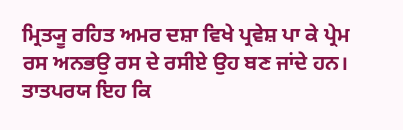ਮ੍ਰਿਤ੍ਯੂ ਰਹਿਤ ਅਮਰ ਦਸ਼ਾ ਵਿਖੇ ਪ੍ਰਵੇਸ਼ ਪਾ ਕੇ ਪ੍ਰੇਮ ਰਸ ਅਨਭਉ ਰਸ ਦੇ ਰਸੀਏ ਉਹ ਬਣ ਜਾਂਦੇ ਹਨ।
ਤਾਤਪਰਯ ਇਹ ਕਿ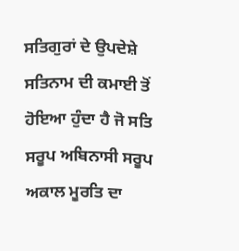ਸਤਿਗੁਰਾਂ ਦੇ ਉਪਦੇਸ਼ੇ ਸਤਿਨਾਮ ਦੀ ਕਮਾਈ ਤੋਂ ਹੋਇਆ ਹੁੰਦਾ ਹੈ ਜੋ ਸਤਿ ਸਰੂਪ ਅਬਿਨਾਸੀ ਸਰੂਪ ਅਕਾਲ ਮੂਰਤਿ ਦਾ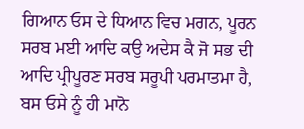ਗਿਆਨ ਓਸ ਦੇ ਧਿਆਨ ਵਿਚ ਮਗਨ, ਪੂਰਨ ਸਰਬ ਮਈ ਆਦਿ ਕਉ ਅਦੇਸ ਕੈ ਜੋ ਸਭ ਦੀ ਆਦਿ ਪ੍ਰੀਪੂਰਣ ਸਰਬ ਸਰੂਪੀ ਪਰਮਾਤਮਾ ਹੈ, ਬਸ ਓਸੇ ਨੂੰ ਹੀ ਮਾਨੋ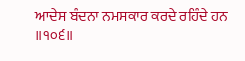ਆਦੇਸ ਬੰਦਨਾ ਨਮਸਕਾਰ ਕਰਦੇ ਰਹਿੰਦੇ ਹਨ ॥੧੦੬॥